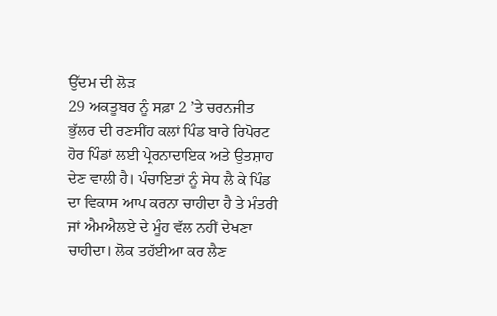ਉੱਦਮ ਦੀ ਲੋੜ
29 ਅਕਤੂਬਰ ਨੂੰ ਸਫ਼ਾ 2 ’ਤੇ ਚਰਨਜੀਤ ਭੁੱਲਰ ਦੀ ਰਣਸੀਂਹ ਕਲਾਂ ਪਿੰਡ ਬਾਰੇ ਰਿਪੋਰਟ ਹੋਰ ਪਿੰਡਾਂ ਲਈ ਪ੍ਰੇਰਨਾਦਾਇਕ ਅਤੇ ਉਤਸ਼ਾਹ ਦੇਣ ਵਾਲੀ ਹੈ। ਪੰਚਾਇਤਾਂ ਨੂੰ ਸੇਧ ਲੈ ਕੇ ਪਿੰਡ ਦਾ ਵਿਕਾਸ ਆਪ ਕਰਨਾ ਚਾਹੀਦਾ ਹੈ ਤੇ ਮੰਤਰੀ ਜਾਂ ਐਮਐਲਏ ਦੇ ਮੂੰਹ ਵੱਲ ਨਹੀਂ ਦੇਖਣਾ ਚਾਹੀਦਾ। ਲੋਕ ਤਹੱਈਆ ਕਰ ਲੈਣ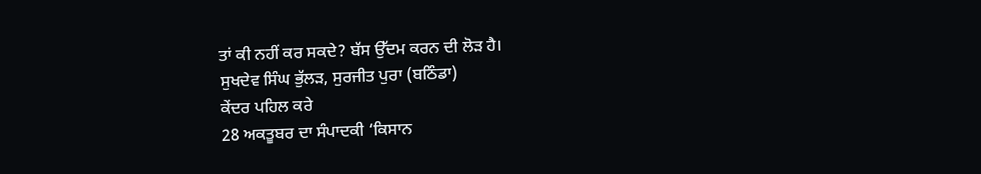ਤਾਂ ਕੀ ਨਹੀਂ ਕਰ ਸਕਦੇ? ਬੱਸ ਉੱਦਮ ਕਰਨ ਦੀ ਲੋੜ ਹੈ।
ਸੁਖਦੇਵ ਸਿੰਘ ਭੁੱਲੜ, ਸੁਰਜੀਤ ਪੁਰਾ (ਬਠਿੰਡਾ)
ਕੇਂਦਰ ਪਹਿਲ ਕਰੇ
28 ਅਕਤੂਬਰ ਦਾ ਸੰਪਾਦਕੀ ‘ਕਿਸਾਨ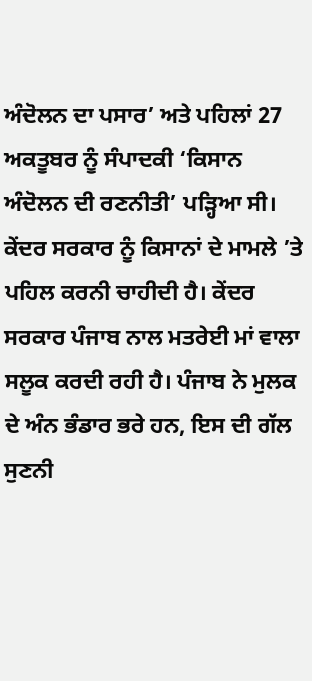ਅੰਦੋਲਨ ਦਾ ਪਸਾਰ’ ਅਤੇ ਪਹਿਲਾਂ 27 ਅਕਤੂਬਰ ਨੂੰ ਸੰਪਾਦਕੀ ‘ਕਿਸਾਨ ਅੰਦੋਲਨ ਦੀ ਰਣਨੀਤੀ’ ਪੜ੍ਹਿਆ ਸੀ। ਕੇਂਦਰ ਸਰਕਾਰ ਨੂੰ ਕਿਸਾਨਾਂ ਦੇ ਮਾਮਲੇ ’ਤੇ ਪਹਿਲ ਕਰਨੀ ਚਾਹੀਦੀ ਹੈ। ਕੇਂਦਰ ਸਰਕਾਰ ਪੰਜਾਬ ਨਾਲ ਮਤਰੇਈ ਮਾਂ ਵਾਲਾ ਸਲੂਕ ਕਰਦੀ ਰਹੀ ਹੈ। ਪੰਜਾਬ ਨੇ ਮੁਲਕ ਦੇ ਅੰਨ ਭੰਡਾਰ ਭਰੇ ਹਨ, ਇਸ ਦੀ ਗੱਲ ਸੁਣਨੀ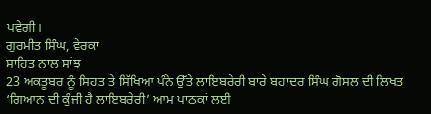ਪਵੇਗੀ।
ਗੁਰਮੀਤ ਸਿੰਘ, ਵੇਰਕਾ
ਸਾਹਿਤ ਨਾਲ ਸਾਂਝ
23 ਅਕਤੂਬਰ ਨੂੰ ਸਿਹਤ ਤੇ ਸਿੱਖਿਆ ਪੰਨੇ ਉੱਤੇ ਲਾਇਬਰੇਰੀ ਬਾਰੇ ਬਹਾਦਰ ਸਿੰਘ ਗੋਸਲ ਦੀ ਲਿਖਤ ‘ਗਿਆਨ ਦੀ ਕੁੰਜੀ ਹੈ ਲਾਇਬਰੇਰੀ’ ਆਮ ਪਾਠਕਾਂ ਲਈ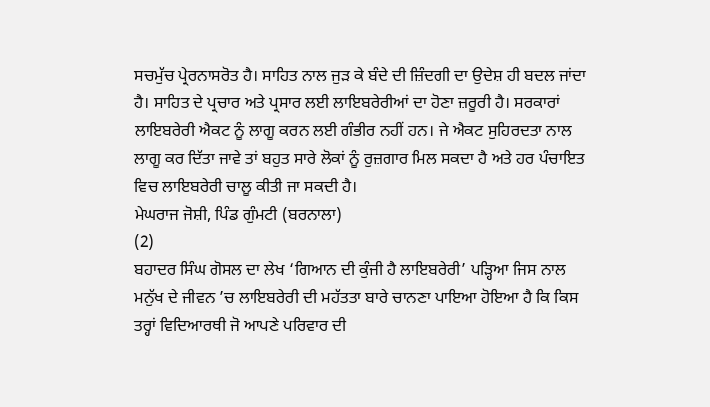ਸਚਮੁੱਚ ਪ੍ਰੇਰਨਾਸਰੋਤ ਹੈ। ਸਾਹਿਤ ਨਾਲ ਜੁੜ ਕੇ ਬੰਦੇ ਦੀ ਜ਼ਿੰਦਗੀ ਦਾ ਉਦੇਸ਼ ਹੀ ਬਦਲ ਜਾਂਦਾ ਹੈ। ਸਾਹਿਤ ਦੇ ਪ੍ਰਚਾਰ ਅਤੇ ਪ੍ਰਸਾਰ ਲਈ ਲਾਇਬਰੇਰੀਆਂ ਦਾ ਹੋਣਾ ਜ਼ਰੂਰੀ ਹੈ। ਸਰਕਾਰਾਂ ਲਾਇਬਰੇਰੀ ਐਕਟ ਨੂੰ ਲਾਗੂ ਕਰਨ ਲਈ ਗੰਭੀਰ ਨਹੀਂ ਹਨ। ਜੇ ਐਕਟ ਸੁਹਿਰਦਤਾ ਨਾਲ ਲਾਗੂ ਕਰ ਦਿੱਤਾ ਜਾਵੇ ਤਾਂ ਬਹੁਤ ਸਾਰੇ ਲੋਕਾਂ ਨੂੰ ਰੁਜ਼ਗਾਰ ਮਿਲ ਸਕਦਾ ਹੈ ਅਤੇ ਹਰ ਪੰਚਾਇਤ ਵਿਚ ਲਾਇਬਰੇਰੀ ਚਾਲੂ ਕੀਤੀ ਜਾ ਸਕਦੀ ਹੈ।
ਮੇਘਰਾਜ ਜੋਸ਼ੀ, ਪਿੰਡ ਗੁੰਮਟੀ (ਬਰਨਾਲਾ)
(2)
ਬਹਾਦਰ ਸਿੰਘ ਗੋਸਲ ਦਾ ਲੇਖ ‘ਗਿਆਨ ਦੀ ਕੁੰਜੀ ਹੈ ਲਾਇਬਰੇਰੀ’ ਪੜ੍ਹਿਆ ਜਿਸ ਨਾਲ ਮਨੁੱਖ ਦੇ ਜੀਵਨ ’ਚ ਲਾਇਬਰੇਰੀ ਦੀ ਮਹੱਤਤਾ ਬਾਰੇ ਚਾਨਣਾ ਪਾਇਆ ਹੋਇਆ ਹੈ ਕਿ ਕਿਸ ਤਰ੍ਹਾਂ ਵਿਦਿਆਰਥੀ ਜੋ ਆਪਣੇ ਪਰਿਵਾਰ ਦੀ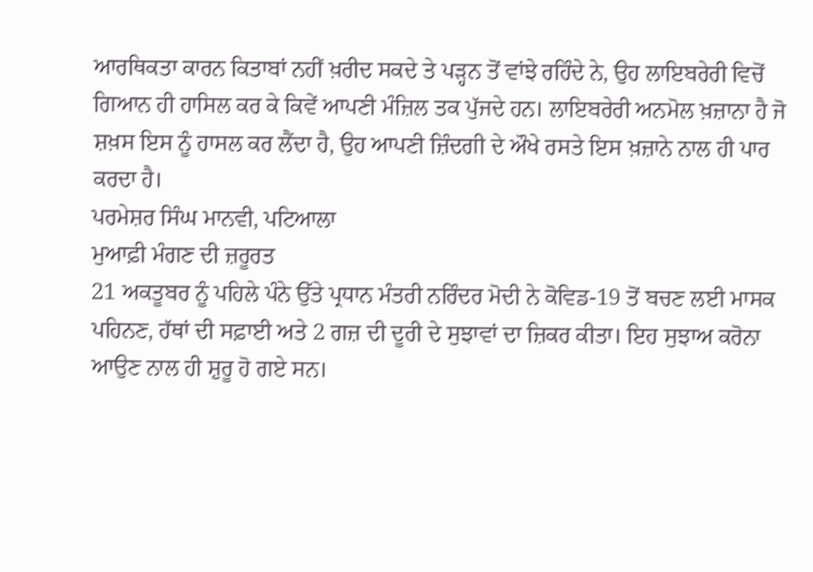ਆਰਥਿਕਤਾ ਕਾਰਨ ਕਿਤਾਬਾਂ ਨਹੀਂ ਖ਼ਰੀਦ ਸਕਦੇ ਤੇ ਪੜ੍ਹਨ ਤੋਂ ਵਾਂਝੇ ਰਹਿੰਦੇ ਨੇ, ਉਹ ਲਾਇਬਰੇਰੀ ਵਿਚੋਂ ਗਿਆਨ ਹੀ ਹਾਸਿਲ ਕਰ ਕੇ ਕਿਵੇਂ ਆਪਣੀ ਮੰਜ਼ਿਲ ਤਕ ਪੁੱਜਦੇ ਹਨ। ਲਾਇਬਰੇਰੀ ਅਨਮੋਲ ਖ਼ਜ਼ਾਨਾ ਹੈ ਜੋ ਸ਼ਖ਼ਸ ਇਸ ਨੂੰ ਹਾਸਲ ਕਰ ਲੈਂਦਾ ਹੈ, ਉਹ ਆਪਣੀ ਜ਼ਿੰਦਗੀ ਦੇ ਔਖੇ ਰਸਤੇ ਇਸ ਖ਼ਜ਼ਾਨੇ ਨਾਲ ਹੀ ਪਾਰ ਕਰਦਾ ਹੈ।
ਪਰਮੇਸ਼ਰ ਸਿੰਘ ਮਾਨਵੀ, ਪਟਿਆਲਾ
ਮੁਆਫ਼ੀ ਮੰਗਣ ਦੀ ਜ਼ਰੂਰਤ
21 ਅਕਤੂਬਰ ਨੂੰ ਪਹਿਲੇ ਪੰਨੇ ਉੱਤੇ ਪ੍ਰਧਾਨ ਮੰਤਰੀ ਨਰਿੰਦਰ ਮੋਦੀ ਨੇ ਕੋਵਿਡ-19 ਤੋਂ ਬਚਣ ਲਈ ਮਾਸਕ ਪਹਿਨਣ, ਹੱਥਾਂ ਦੀ ਸਫ਼ਾਈ ਅਤੇ 2 ਗਜ਼ ਦੀ ਦੂਰੀ ਦੇ ਸੁਝਾਵਾਂ ਦਾ ਜ਼ਿਕਰ ਕੀਤਾ। ਇਹ ਸੁਝਾਅ ਕਰੋਨਾ ਆਉਣ ਨਾਲ ਹੀ ਸ਼ੁਰੂ ਹੋ ਗਏ ਸਨ।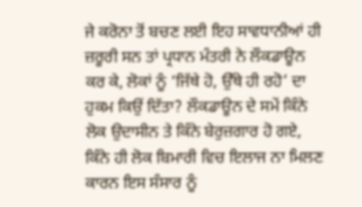ਜੇ ਕਰੋਨਾ ਤੋਂ ਬਚਣ ਲਈ ਇਹ ਸਾਵਧਾਨੀਆਂ ਹੀ ਜ਼ਰੂਰੀ ਸਨ ਤਾਂ ਪ੍ਰਧਾਨ ਮੰਤਰੀ ਨੇ ਲੌਕਡਾਊਨ ਕਰ ਕੇ, ਲੋਕਾਂ ਨੂੰ ‘ਜਿੱਥੇ ਹੋ, ਉੱਥੇ ਹੀ ਰਹੋ’ ਦਾ ਹੁਕਮ ਕਿਉਂ ਦਿੱਤਾ? ਲੌਕਡਾਊਨ ਦੇ ਸਮੇਂ ਕਿੰਨੇ ਲੋਕ ਉਦਾਸੀਨ ਤੇ ਕਿੰਨੇ ਬੇਰੁਜ਼ਗਾਰ ਹੋ ਗਏ, ਕਿੰਨੇ ਹੀ ਲੋਕ ਬਿਮਾਰੀ ਵਿਚ ਇਲਾਜ ਨਾ ਮਿਲਣ ਕਾਰਨ ਇਸ ਸੰਸਾਰ ਨੂੰ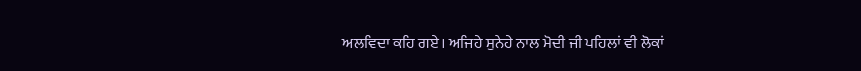ਅਲਵਿਦਾ ਕਹਿ ਗਏ। ਅਜਿਹੇ ਸੁਨੇਹੇ ਨਾਲ ਮੋਦੀ ਜੀ ਪਹਿਲਾਂ ਵੀ ਲੋਕਾਂ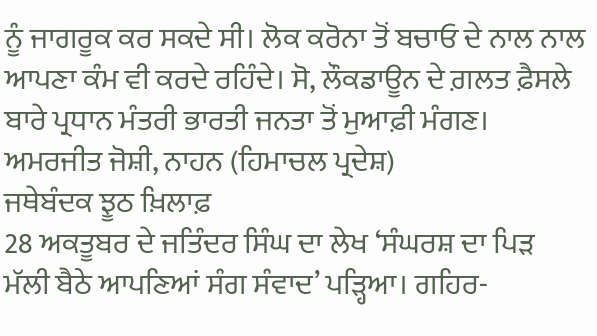ਨੂੰ ਜਾਗਰੂਕ ਕਰ ਸਕਦੇ ਸੀ। ਲੋਕ ਕਰੋਨਾ ਤੋਂ ਬਚਾਓ ਦੇ ਨਾਲ ਨਾਲ ਆਪਣਾ ਕੰਮ ਵੀ ਕਰਦੇ ਰਹਿੰਦੇ। ਸੋ, ਲੌਕਡਾਊਨ ਦੇ ਗ਼ਲਤ ਫ਼ੈਸਲੇ ਬਾਰੇ ਪ੍ਰਧਾਨ ਮੰਤਰੀ ਭਾਰਤੀ ਜਨਤਾ ਤੋਂ ਮੁਆਫ਼ੀ ਮੰਗਣ।
ਅਮਰਜੀਤ ਜੋਸ਼ੀ, ਨਾਹਨ (ਹਿਮਾਚਲ ਪ੍ਰਦੇਸ਼)
ਜਥੇਬੰਦਕ ਝੂਠ ਖ਼ਿਲਾਫ਼
28 ਅਕਤੂਬਰ ਦੇ ਜਤਿੰਦਰ ਸਿੰਘ ਦਾ ਲੇਖ ‘ਸੰਘਰਸ਼ ਦਾ ਪਿੜ ਮੱਲੀ ਬੈਠੇ ਆਪਣਿਆਂ ਸੰਗ ਸੰਵਾਦ’ ਪੜ੍ਹਿਆ। ਗਹਿਰ-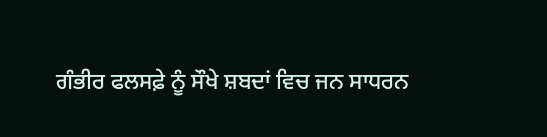ਗੰਭੀਰ ਫਲਸਫ਼ੇ ਨੂੰ ਸੌਖੇ ਸ਼ਬਦਾਂ ਵਿਚ ਜਨ ਸਾਧਰਨ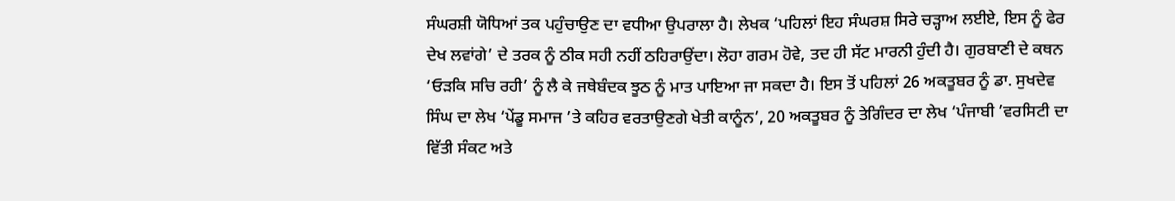ਸੰਘਰਸ਼ੀ ਯੋਧਿਆਂ ਤਕ ਪਹੁੰਚਾਉਣ ਦਾ ਵਧੀਆ ਉਪਰਾਲਾ ਹੈ। ਲੇਖਕ ‘ਪਹਿਲਾਂ ਇਹ ਸੰਘਰਸ਼ ਸਿਰੇ ਚੜ੍ਹਾਅ ਲਈਏ, ਇਸ ਨੂੰ ਫੇਰ ਦੇਖ ਲਵਾਂਗੇ’ ਦੇ ਤਰਕ ਨੂੰ ਠੀਕ ਸਹੀ ਨਹੀਂ ਠਹਿਰਾਉਂਦਾ। ਲੋਹਾ ਗਰਮ ਹੋਵੇ, ਤਦ ਹੀ ਸੱਟ ਮਾਰਨੀ ਹੁੰਦੀ ਹੈ। ਗੁਰਬਾਣੀ ਦੇ ਕਥਨ ‘ਓੜਕਿ ਸਚਿ ਰਹੀ’ ਨੂੰ ਲੈ ਕੇ ਜਥੇਬੰਦਕ ਝੂਠ ਨੂੰ ਮਾਤ ਪਾਇਆ ਜਾ ਸਕਦਾ ਹੈ। ਇਸ ਤੋਂ ਪਹਿਲਾਂ 26 ਅਕਤੂਬਰ ਨੂੰ ਡਾ. ਸੁਖਦੇਵ ਸਿੰਘ ਦਾ ਲੇਖ ‘ਪੇਂਡੂ ਸਮਾਜ ’ਤੇ ਕਹਿਰ ਵਰਤਾਉਣਗੇ ਖੇਤੀ ਕਾਨੂੰਨ’, 20 ਅਕਤੂਬਰ ਨੂੰ ਤੇਗਿੰਦਰ ਦਾ ਲੇਖ ‘ਪੰਜਾਬੀ ’ਵਰਸਿਟੀ ਦਾ ਵਿੱਤੀ ਸੰਕਟ ਅਤੇ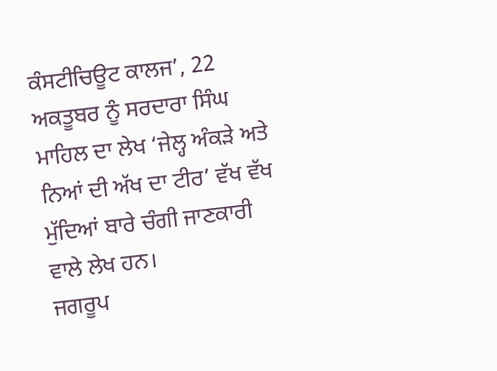ਕੰਸਟੀਚਿਊਟ ਕਾਲਜ’, 22 ਅਕਤੂਬਰ ਨੂੰ ਸਰਦਾਰਾ ਸਿੰਘ ਮਾਹਿਲ ਦਾ ਲੇਖ ‘ਜੇਲ੍ਹ ਅੰਕੜੇ ਅਤੇ ਨਿਆਂ ਦੀ ਅੱਖ ਦਾ ਟੀਰ’ ਵੱਖ ਵੱਖ ਮੁੱਦਿਆਂ ਬਾਰੇ ਚੰਗੀ ਜਾਣਕਾਰੀ ਵਾਲੇ ਲੇਖ ਹਨ।
ਜਗਰੂਪ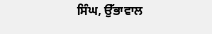ਸਿੰਘ, ਉੱਭਾਵਾਲ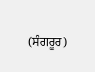(ਸੰਗਰੂਰ)